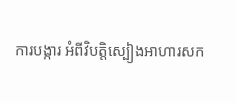ការបង្ការ អំពីវិបត្តិស្បៀងអាហារសក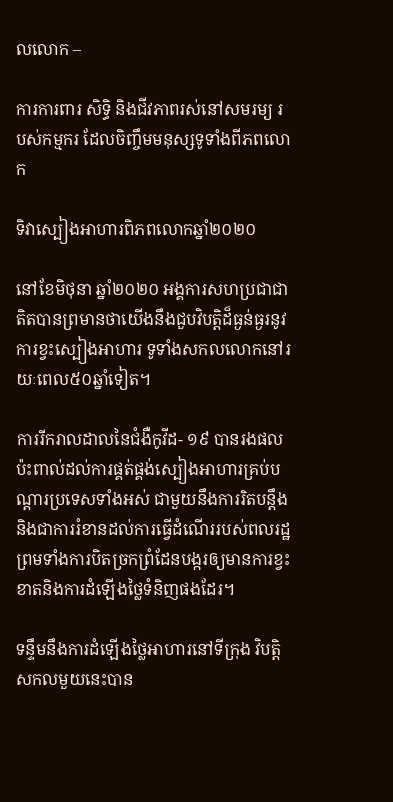លលោក –

ការការពារ សិទ្ធិ និងជីវភាពរស់នៅសមរម្យ របស់កម្មករ ដែលចិញ្ចឹមមនុស្សទូទាំងពីភពលោក

ទិវាស្បៀងអាហារពិភពលោកឆ្នាំ២០២០

នៅខែមិថុនា ឆ្នាំ២០២០ អង្គការសហប្រជាជាតិតបានព្រមានថាយើងនឹងជួបវិបត្តិដ៏ធ្ងន់ធ្ងរនូវការខ្វះស្បៀងអាហារ ទូទាំងសកលលោកនៅរយៈពេល៥០ឆ្នាំទៀត។

ការរីករាលដាលនៃជំងឺកូវីដ- ១៩ បានរងផលប៉ះពាល់ដល់ការផ្គត់ផ្គង់ស្បៀងអាហារគ្រប់បណ្តារប្រទេសទាំងអស់ ជាមួយនឹងការរិតបន្តឹងនិងជាការរំខានដល់ការធ្វើដំណើររបស់ពលរដ្ឋព្រមទាំងការបិតច្រកព្រំដែនបង្ករឲ្យមានការខ្វះខាតនិងការដំឡើងថ្លៃទំនិញផងដែរ។

ទន្ទឹមនឹងការដំឡើងថ្លៃអាហារនៅទីក្រុង វិបត្តិសកលមួយនេះបាន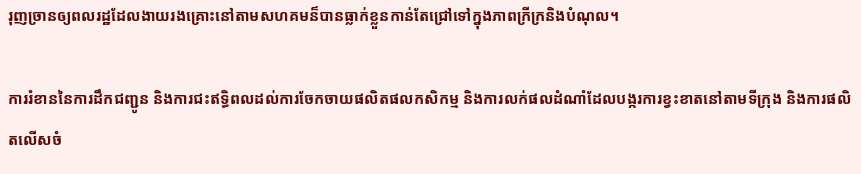រុញច្រានឲ្យពលរដ្ឋដែលងាយរងគ្រោះនៅតាមសហគមន៏បានធ្លាក់ខ្លួនកាន់តែជ្រៅទៅក្នុងភាពក្រីក្រនិងបំណុល។

ការរំខាននៃការដឹកជញ្ជូន និងការជះឥទ្ធិពលដល់ការចែកចាយផលិតផលកសិកម្ម និងការលក់ផលដំណាំដែលបង្ករការខ្វះខាតនៅតាមទីក្រុង និងការផលិតលើសចំ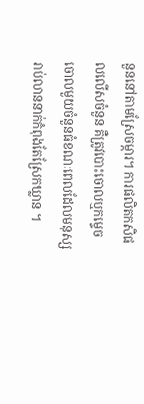នួននៅតាមស្រែចម្ការ។ ការផលិតកសិផលលើសចំនួន គឺត្រូវបោះចោលឬកម្ទេចចោលមួយចំនួនធំខណៈពេលដែលមនុស្សរាប់លាននាក់កំពុងតែស្រែកឃ្លាន ។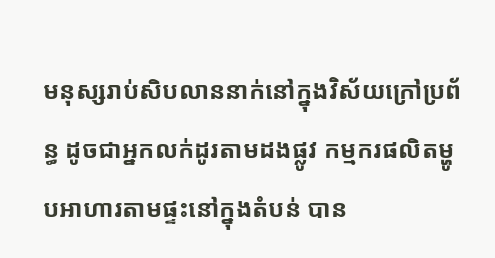មនុស្សរាប់សិបលាននាក់នៅក្នុងវិស័យក្រៅប្រព័ន្ធ ដូចជាអ្នកលក់ដូរតាមដងផ្លូវ កម្មករផលិតម្ហូបអាហារតាមផ្ទះនៅក្នុងតំបន់ បាន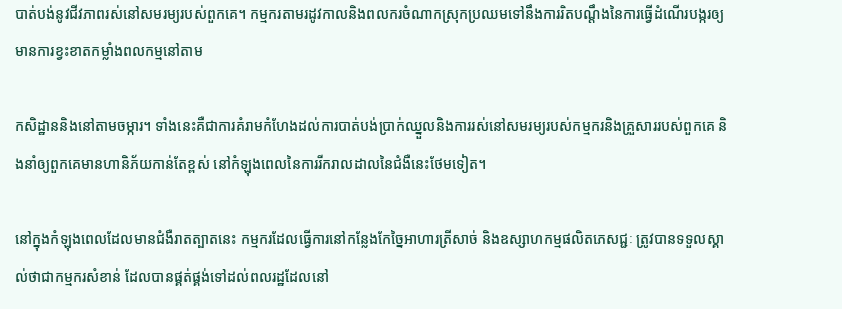បាត់បង់នូវជីវភាពរស់នៅសមរម្យរបស់ពួកគេ។ កម្មករតាមរដូវកាលនិងពលករចំណាកស្រុកប្រឈមទៅនឹងការរិតបណ្តឹងនៃការធ្វើដំណើរបង្ករឲ្យមានការខ្វះខាតកម្លាំងពលកម្មនៅតាម

កសិដ្ឋាននិងនៅតាមចម្ការ។ ទាំងនេះគឺជាការគំរាមកំហែងដល់ការបាត់បង់ប្រាក់ឈ្នួលនិងការរស់នៅសមរម្យរបស់កម្មករនិងគ្រួសាររបស់ពួកគេ និងនាំឲ្យពួកគេមានហានិភ័យកាន់តែខ្ពស់ នៅកំឡុងពេលនៃការរីករាលដាលនៃជំងឺនេះថែមទៀត។

នៅក្នុងកំឡុងពេលដែលមានជំងឺរាតត្បាតនេះ កម្មករដែលធ្វើការនៅកន្លែងកែច្នៃអាហារត្រីសាច់ និងឧស្សាហកម្មផលិតភេសជ្ជៈ ត្រូវបានទទួលស្គាល់ថាជាកម្មករសំខាន់ ដែលបានផ្គត់ផ្គង់ទៅដល់ពលរដ្ឋដែលនៅ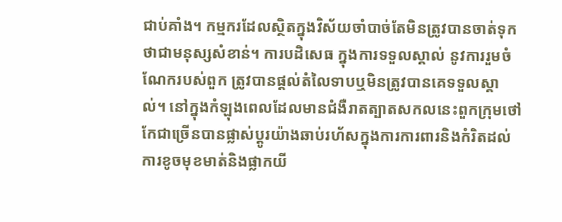ជាប់គាំង។ កម្មករដែលស្ថិតក្នុងវិស័យចាំបាច់តែមិនត្រូវបានចាត់ទុកថាជាមនុស្សសំខាន់។ ការបដិសេធ ក្នុងការទទួលស្គាល់ នូវការរួមចំណែករបស់ពួក ត្រូវបានផ្តល់តំលៃទាបឬមិនត្រូវបានគេទទួលស្គាល់។ នៅក្នុងកំឡុងពេលដែលមានជំងឺរាតត្បាតសកលនេះពួកក្រុមថៅកែជាច្រើនបានផ្លាស់ប្តូរយ៉ាងឆាប់រហ័សក្នុងការការពារនិងកំរិតដល់ការខូចមុខមាត់និងផ្លាកយី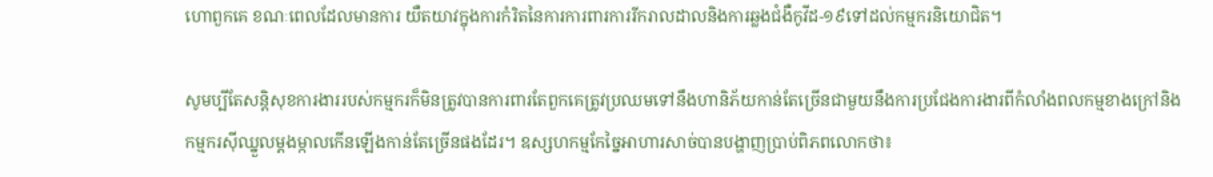ហោពួកគេ ខណៈពេលដែលមានការ យឺតយាវក្នុងការកំរិតនៃការការពារការរីករាលដាលនិងការឆ្លងជំងឺកូវីដ-១៩ទៅដល់កម្មករនិយោជិត។

សូមប្បីតែសន្តិសុខការងាររបស់កម្មករក៏មិនត្រូវបានការពារតែពួកគេត្រូវប្រឈមទៅនឹងហានិភ័យកាន់តែច្រើនជាមួយនឹងការប្រជែងការងារពីកំលាំងពលកម្មខាងក្រៅនិងកម្មករស៊ីឈ្នួលម្តងម្កាលកើនឡើងកាន់តែច្រើនផងដែរ។ ឧស្សហកម្មកែច្នៃអាហារសាច់បានបង្ហាញប្រាប់ពិភពលោកថា៖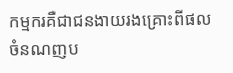កម្មករគឺជាជនងាយរងគ្រោះពីផលចំនណញប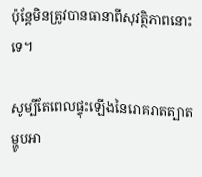ប៉ុន្តែមិនត្រូវបានធានាពីសុវត្ថិភាពនោះទេ។

សូម្បីតែពេលផ្ទុះឡើងនៃរោគរាតត្បាត ម្ហូបអា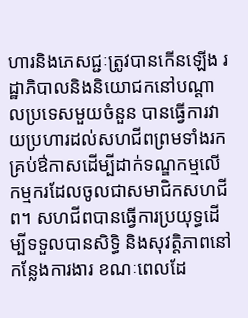ហារនិងភេសជ្ជៈត្រូវបានកើនឡើង រដ្ឋាភិបាលនិងនិយោជកនៅបណ្តាលប្រទេសមួយចំនួន បានធ្វើការវាយប្រហារដល់សហជីពព្រមទាំងរកគ្រប់ឳកាសដើម្បីដាក់ទណ្ឌកម្មលើកម្មករដែលចូលជាសមាជិកសហជីព។ សហជីពបានធ្វើការប្រយុទ្ធដើម្បីទទួលបានសិទ្ធិ និងសុវត្តិភាពនៅកន្លែងការងារ ខណៈពេលដែ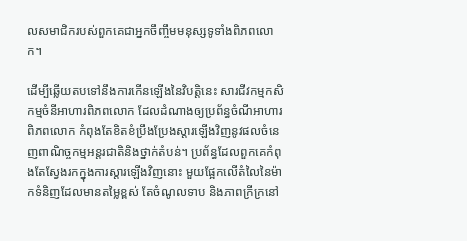លសមាជិករបស់ពួកគេជាអ្នកចឹញ្ចឹមមនុស្សទូទាំងពិភពលោក។

ដើម្បីឆ្លើយតបទៅនឹងការកើនឡើងនៃវិបត្តិនេះ សារជីវកម្មកសិកម្មចំនីអាហារពិភពលោក ដែលដំណាងឲ្យប្រព័ន្ធចំណីអាហារពិភពលោក កំពុងតែខិតខំប្រឹងប្រែងស្តារឡើងវិញនូវផលចំនេញពាណិច្ចកម្មអន្តរជាតិនិងថ្នាក់តំបន់។ ប្រព័ន្ធដែលពួកគេកំពុងតែស្វែងរកក្នុងការស្តារឡើងវិញនោះ មួយផ្អែកលើតំលៃនៃម៉ាកទំនិញដែលមានតម្លៃខ្ពស់ តែចំណូលទាប និងភាពក្រីក្រនៅ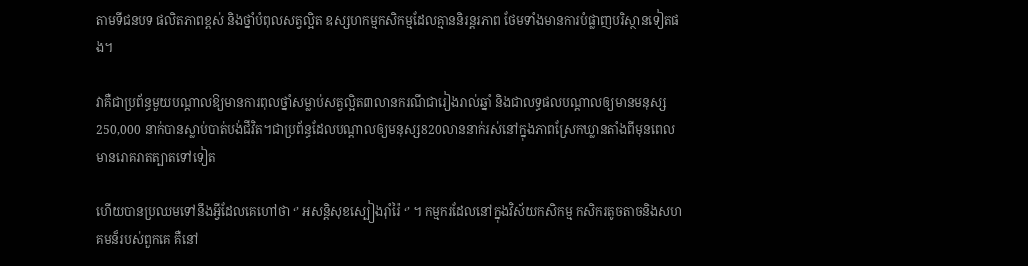តាមទីជនបទ ផលិតភាពខ្ពស់ និងថ្នាំបំពុលសត្វល្អិត ឧស្សហកម្មកសិកម្មដែលគ្មាននិរន្តរភាព ថែមទាំងមានការបំផ្លាញបរិស្ថានទៀតផង។

វាគឺជាប្រព័ន្ធមួយបណ្តាលឱ្យមានការពុលថ្នាំសម្លាប់សត្វល្អិត៣លានករណីជារៀងរាល់ឆ្នាំ និងជាលទ្ធផលបណ្តាលឲ្យមានមនុស្ស 250,000 នាក់បានស្លាប់បាត់បង់ជីវិត។ជាប្រព័ន្ធដែលបណ្តាលឲ្យមនុស្ស820លាននាក់រស់នៅក្នុងភាពស្រែកឃ្លានតាំងពីមុនពេលមានរោគរាតត្បាតទៅទៀត

ហើយបានប្រឈមទៅនឹងអ្វីដែលគេហៅថា ‘’ អសន្តិសុខស្បៀងរ៉ាំរ៉ៃ ‘’ ។ កម្មករដែលនៅក្នុងវិស័យកសិកម្ម កសិករតូចតាចនិងសហគមន៏របស់ពួកគេ គឺនៅ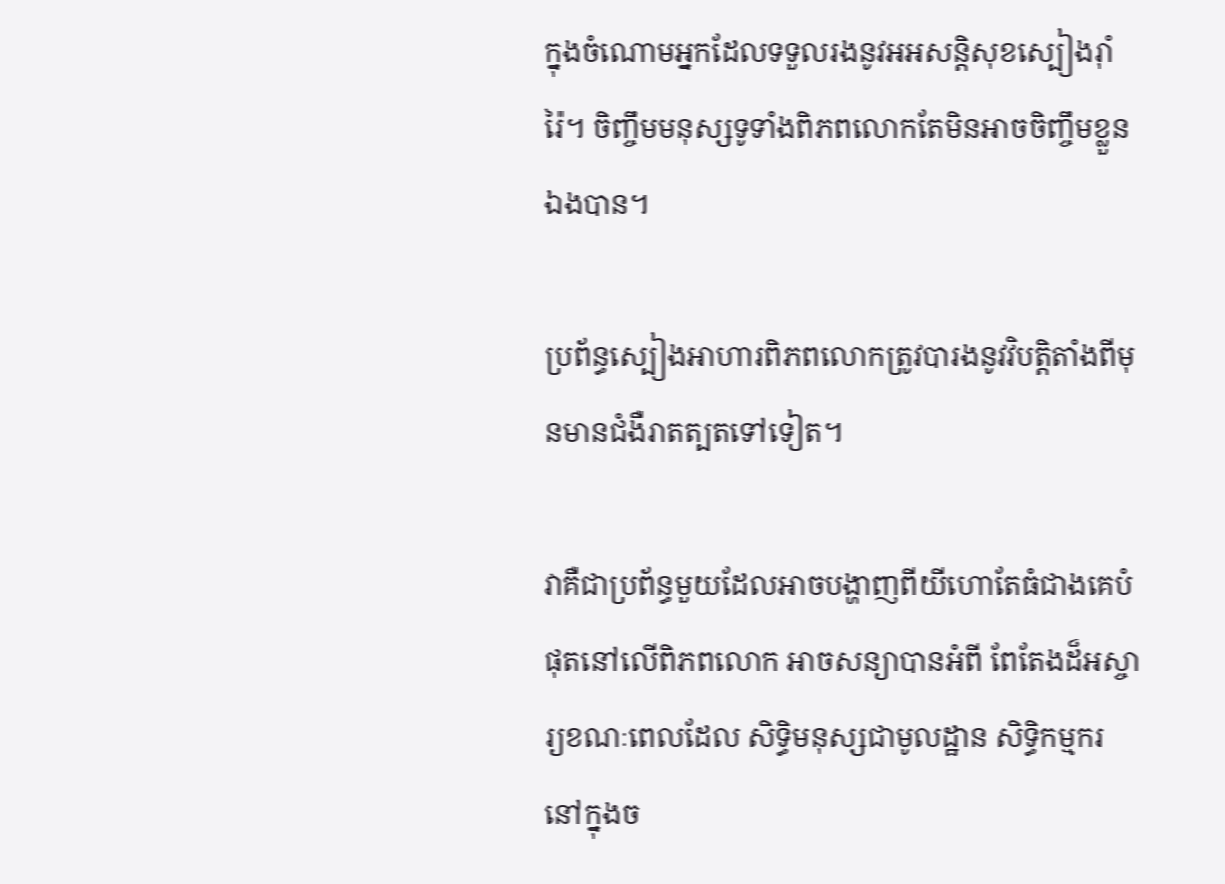ក្នុងចំណោមអ្នកដែលទទួលរងនូវអអសន្តិសុខស្បៀងរ៉ាំរ៉ៃ។ ចិញ្ចឹមមនុស្សទូទាំងពិភពលោកតែមិនអាចចិញ្ចឹមខ្លួនឯងបាន។

ប្រព័ន្ធស្បៀងអាហារពិភពលោកត្រូវបារងនូវវិបត្តិតាំងពីមុនមានជំងឺរាតត្បតទៅទៀត។

វាគឺជាប្រព័ន្ធមួយដែលអាចបង្ហាញពីយីហោតែធំជាងគេបំផុតនៅលើពិភពលោក អាចសន្យាបានអំពី ពែតែងដ៏អស្ចារ្យខណៈពេលដែល សិទ្ធិមនុស្សជាមូលដ្ឋាន សិទ្ធិកម្មករនៅក្នុងច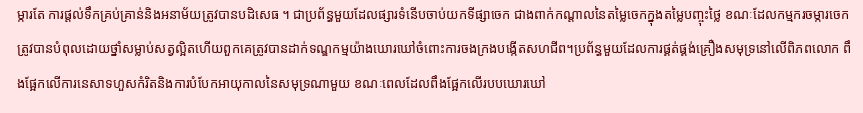ម្ការតែ ការផ្តល់ទឹកគ្រប់គ្រាន់និងអនាម័យត្រូវបានបដិសេធ ។ ជាប្រព័ន្ធមួយដែលផ្សារទំនើបចាប់យកទីផ្សាចេក ជាងពាក់កណ្តាលនៃតម្លៃចេកក្នុងតម្លៃបញ្ចុះថ្លៃ ខណៈដែលកម្មករចម្ការចេកត្រូវបានបំពុលដោយថ្នាំសម្លាប់សត្វល្អិតហើយពួកគេត្រូវបានដាក់ទណ្ឌកម្មយ៉ាងឃោរឃៅចំពោះការចងក្រងបង្កើតសហជីព។ប្រព័ន្ធមួយដែលការផ្គត់ផ្គង់គ្រឿងសមុទ្រនៅលើពិភពលោក ពឹងផ្អែកលើការនេសាទហួសកំរិតនិងការបំបែកអាយុកាលនៃសមុទ្រណាមួយ ខណៈពេលដែលពឹងផ្អែកលើរបបឃោរឃៅ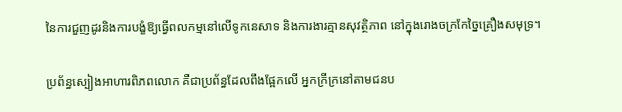នៃការជួញដូរនិងការបង្ខំឱ្យធ្វើពលកម្មនៅលើទូកនេសាទ និងការងារគ្មានសុវត្ថិភាព នៅក្នុងរោងចក្រកែច្នៃគ្រឿងសមុទ្រ។

ប្រព័ន្ធស្បៀងអាហារពិភពលោក គឺជាប្រព័ន្ធដែលពឹងផ្អែកលើ អ្នកក្រីក្រនៅតាមជនប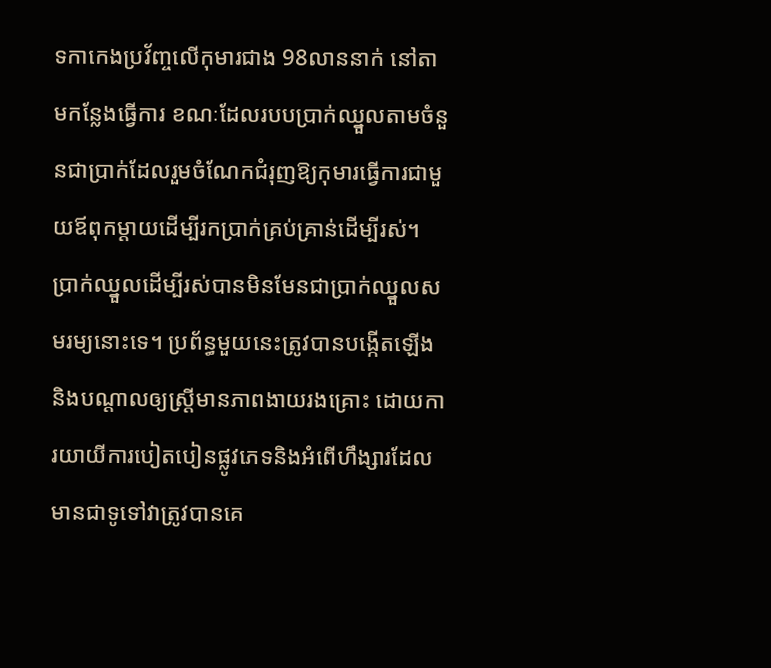ទកាកេងប្រវ័ញ្ចលើកុមារជាង 98លាននាក់ នៅតាមកន្លែងធ្វើការ ខណៈដែលរបបប្រាក់ឈ្នួលតាមចំនួនជាប្រាក់ដែលរួមចំណែកជំរុញឱ្យកុមារធ្វើការជាមួយឪពុកម្តាយដើម្បីរកប្រាក់គ្រប់គ្រាន់ដើម្បីរស់។ ប្រាក់ឈ្នួលដើម្បីរស់បានមិនមែនជាប្រាក់ឈ្នួលសមរម្យនោះទេ។ ប្រព័ន្ធមួយនេះត្រូវបានបង្កើតឡើង និងបណ្តាលឲ្យស្ត្រីមានភាពងាយរងគ្រោះ ដោយការយាយីការបៀតបៀនផ្លូវភេទនិងអំពើហឹង្សារដែលមានជាទូទៅវាត្រូវបានគេ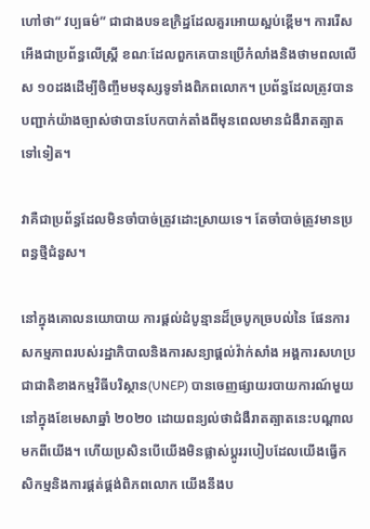ហៅថា“ វប្បធម៌” ជាជាងបទឧក្រិដ្ឋដែលគួរអោយស្អប់ខ្ពើម។ ការរើសអើងជាប្រព័ន្ធលើស្ត្រី ខណៈដែលពួកគេបានប្រើកំលាំងនិងថាមពលលើស ១០ដងដើម្បីចិញ្ចឹមមនុស្សទូទាំងពិភពលោក។ ប្រព័ន្ធដែលត្រូវបានបញ្ជាក់យ៉ាងច្បាស់ថាបានបែកបាក់តាំងពីមុនពេលមានជំងឺរាតត្បាតទៅទៀត។

វាគឺជាប្រព័ន្ធដែលមិនចាំបាច់ត្រូវដោះស្រាយទេ។ តែចាំបាច់ត្រូវមានប្រពន្ធថ្មីជំនួស។

នៅក្នុងគោលនយោបាយ ការផ្តល់ដំបូន្មានដ៏ច្របូកច្របល់នៃ ផែនការសកម្មភាពរបស់រដ្ឋាភិបាលនិងការសន្យាផ្តល់វ៉ាក់សាំង អង្គការសហប្រជាជាតិខាងកម្មវិធីបរិស្ថាន(UNEP) បានចេញផ្សាយរបាយការណ៍មួយនៅក្នុងខែមេសាឆ្នាំ ២០២០ ដោយពន្យល់ថាជំងឺរាតត្បាតនេះបណ្តាលមកពីយើង។ ហើយប្រសិនបើយើងមិនផ្លាស់ប្តូររបៀបដែលយើងធ្វើកសិកម្មនិងការផ្គត់ផ្គង់ពិភពលោក យើងនឹងប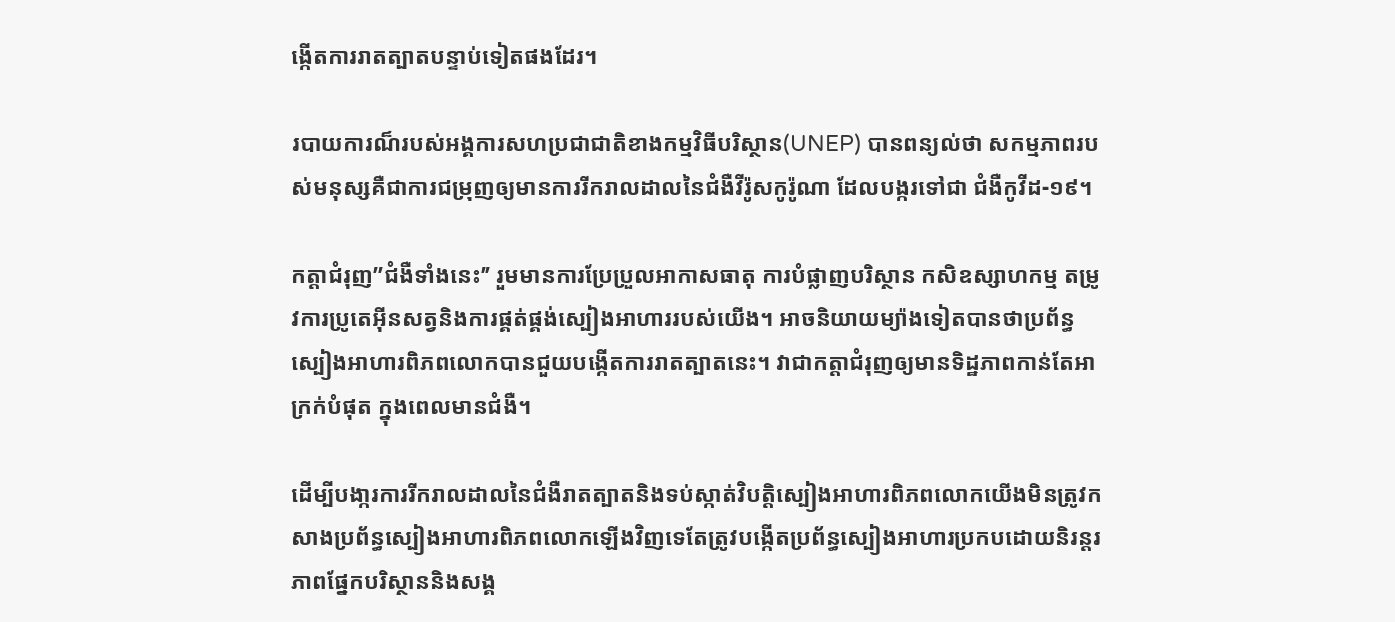ង្កើតការរាតត្បាតបន្ទាប់ទៀតផងដែរ។

របាយការណ៏របស់អង្គការសហប្រជាជាតិខាងកម្មវិធីបរិស្ថាន(UNEP) បានពន្យល់ថា សកម្មភាពរបស់មនុស្សគឺជាការជម្រុញឲ្យមានការរីករាលដាលនៃជំងឺវីរ៉ូសកូរ៉ូណា ដែលបង្ករទៅជា ជំងឺកូវីដ-១៩។

កត្តាជំរុញ’’ជំងឺទាំងនេះ’’ រួមមានការប្រែប្រួលអាកាសធាតុ ការបំផ្លាញបរិស្ថាន កសិឧស្សាហកម្ម តម្រូវការប្រូតេអ៊ីនសត្វនិងការផ្គត់ផ្គង់ស្បៀងអាហាររបស់យើង។ អាចនិយាយម្យ៉ាងទៀតបានថាប្រព័ន្ធស្បៀងអាហារពិភពលោកបានជួយបង្កើតការរាតត្បាតនេះ។ វាជាកត្តាជំរុញឲ្យមានទិដ្ឋភាពកាន់តែអាក្រក់បំផុត ក្នុងពេលមានជំងឺ។

ដើម្បីបងា្ករការរីករាលដាលនៃជំងឺរាតត្បាតនិងទប់ស្កាត់វិបត្តិស្បៀងអាហារពិភពលោកយើងមិនត្រូវកសាងប្រព័ន្ធស្បៀងអាហារពិភពលោកឡើងវិញទេតែត្រូវបង្កើតប្រព័ន្ធស្បៀងអាហារប្រកបដោយនិរន្តរភាពផ្នែកបរិស្ថាននិងសង្គ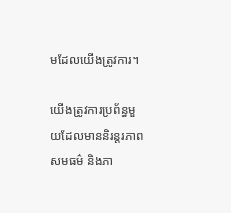មដែលយើងត្រូវការ។

យើងត្រូវការប្រព័ន្ធមួយដែលមាននិរន្តរភាព សមធម៌ និងភា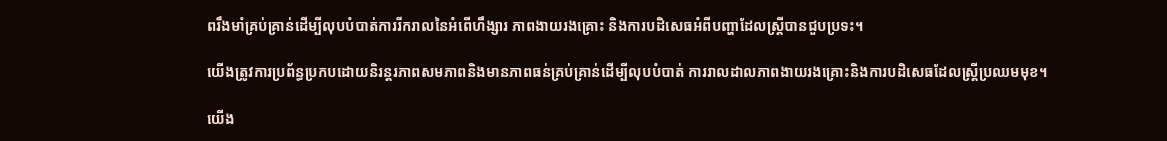ពរឹងមាំគ្រប់គ្រាន់ដើម្បីលុបបំបាត់ការរីករាលនៃអំពើហឹង្សារ ភាពងាយរងគ្រោះ និងការបដិសេធអំពីបញ្ហាដែលស្ត្រីបានជួបប្រទះ។

យើងត្រូវការប្រព័ន្ធប្រកបដោយនិរន្តរភាពសមភាពនិងមានភាពធន់គ្រប់គ្រាន់ដើម្បីលុបបំបាត់ ការរាលដាលភាពងាយរងគ្រោះនិងការបដិសេធដែលស្ត្រីប្រឈមមុខ។

យើង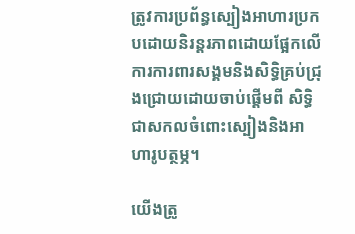ត្រូវការប្រព័ន្ធស្បៀងអាហារប្រកបដោយនិរន្តរភាពដោយផ្អែកលើការការពារសង្គមនិងសិទ្ធិគ្រប់ជ្រុងជ្រោយដោយចាប់ផ្តើមពី សិទ្ធិជាសកលចំពោះស្បៀងនិងអាហារូបត្ថម្ភ។

យើងត្រូ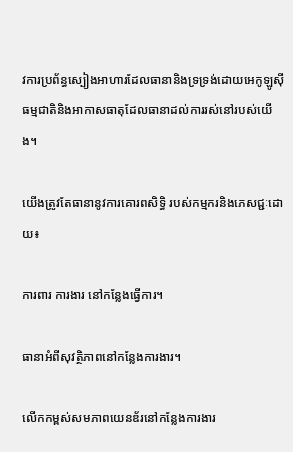វការប្រព័ន្ធស្បៀងអាហារដែលធានានិងទ្រទ្រង់ដោយអេកូឡូស៊ីធម្មជាតិនិងអាកាសធាតុដែលធានាដល់ការរស់នៅរបស់យើង។

យើងត្រូវតែធានានូវការគោរពសិទ្ធិ របស់កម្មករនិងភេសជ្ជៈដោយ៖

ការពារ ការងារ នៅកន្លែងធ្វើការ។

ធានាអំពីសុវត្ថិភាពនៅកន្លែងការងារ។

លើកកម្ពស់សមភាពយេនឌ័រនៅកន្លែងការងារ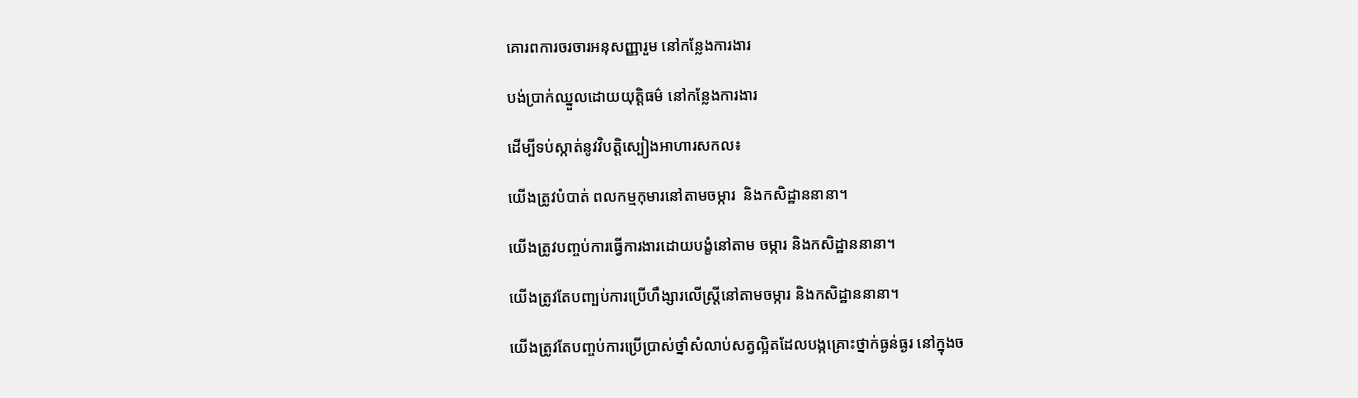គោរពការចរចារអនុសញ្ញារួម នៅកន្លែងការងារ

បង់ប្រាក់ឈ្នួលដោយយុត្តិធម៌ នៅកន្លែងការងារ

ដើម្បីទប់ស្កាត់នូវវិបត្តិស្បៀងអាហារសកល៖

យើងត្រូវបំបាត់ ពលកម្មកុមារនៅតាមចម្ការ  និងកសិដ្ឋាននានា។

យើងត្រូវបញ្ចប់ការធ្វើការងារដោយបង្ខំនៅតាម ចម្ការ និងកសិដ្ឋាននានា។

យើងត្រូវតែបញ្បប់ការប្រើហឹង្សារលើស្ត្រីនៅតាមចម្ការ និងកសិដ្ឋាននានា។

យើងត្រូវតែបញ្ចប់ការប្រើប្រាស់ថ្នាំសំលាប់សត្វល្អិតដែលបង្កគ្រោះថ្នាក់ធ្ងន់ធ្ងរ នៅក្នុងច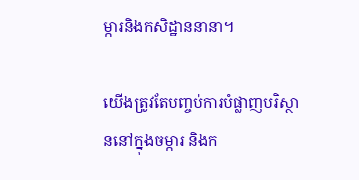ម្ការនិងកសិដ្ឋាននានា។

យើងត្រូវតែបញ្ចប់ការបំផ្លាញបរិស្ថាននៅក្នុងចម្ការ និងក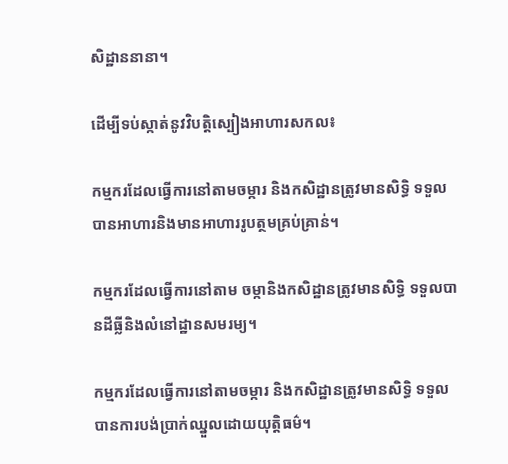សិដ្ឋាននានា។

ដើម្បីទប់ស្កាត់នូវវិបត្តិស្បៀងអាហារសកល៖

កម្មករដែលធ្វើការនៅតាមចម្ការ និងកសិដ្ឋានត្រូវមានសិទ្ធិ ទទួលបានអាហារនិងមានអាហាររូបត្ថមគ្រប់គ្រាន់។

កម្មករដែលធ្វើការនៅតាម ចម្កានិងកសិដ្ឋានត្រូវមានសិទ្ធិ ទទួលបានដីធ្លីនិងលំនៅដ្ឋានសមរម្យ។

កម្មករដែលធ្វើការនៅតាមចម្ការ និងកសិដ្ឋានត្រូវមានសិទ្ធិ ទទួលបានការបង់ប្រាក់ឈ្នួលដោយយុត្តិធម៌។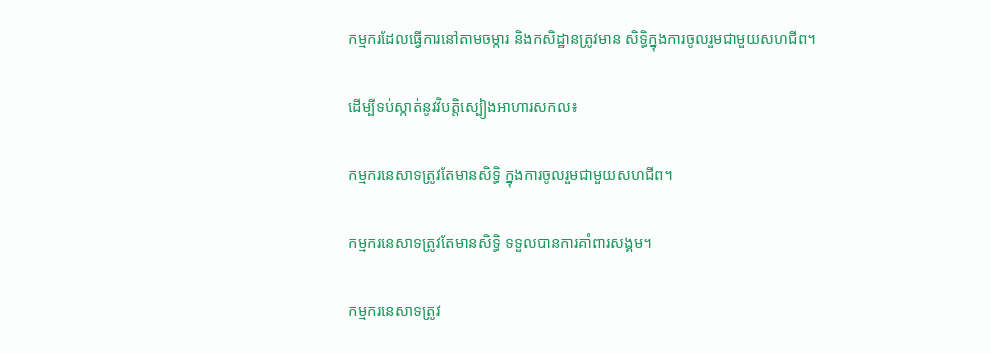កម្មករដែលធ្វើការនៅតាមចម្ការ និងកសិដ្ឋានត្រូវមាន សិទ្ធិក្នុងការចូលរួមជាមួយសហជីព។

ដើម្បីទប់ស្កាត់នូវវិបត្តិស្បៀងអាហារសកល៖

កម្មករនេសាទត្រូវតែមានសិទ្ធិ ក្នុងការចូលរួមជាមួយសហជីព។

កម្មករនេសាទត្រូវតែមានសិទ្ធិ ទទួលបានការគាំពារសង្គម។

កម្មករនេសាទត្រូវ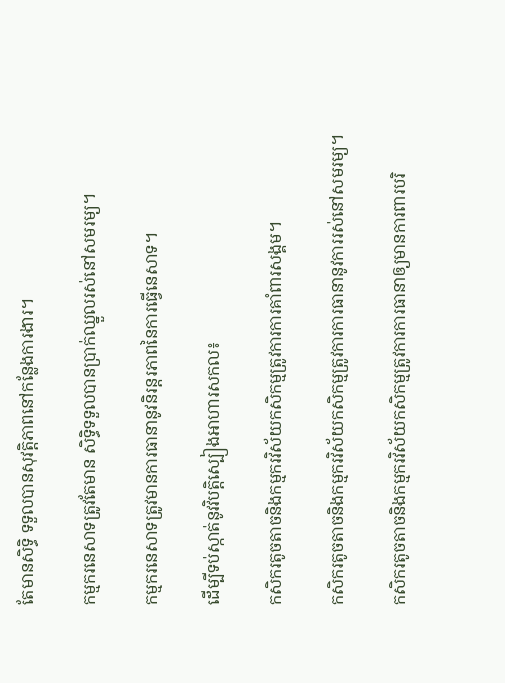តែមានសិទ្ធិ ទទួលបានសុវត្តិភាពនៅកន្លែងការងារ។

កម្មករនេសាទត្រូវតែមាន សិទ្ធិទទួលបានប្រាក់ឈ្នួលរស់នៅសមរម្យ។

កម្មករនេសាទត្រូវមានការធានានូវនិរន្តរភាពនៃការធ្វើនេសាទ។

ដើម្បីទប់ស្កាត់នូវវិបត្តិស្បៀងអាហារសកល៖

កសិករតូចតាចនិងកម្មករវិស័យកសិកម្មត្រូវការការគាំពារសង្គម។

កសិករតូចតាចនិងកម្មករវិស័យកសិកម្មត្រូវការការធានានូវការរស់នៅសមរម្យ។

កសិករតូចតាចនិងកម្មករវិស័យកសិកម្មត្រូវការការធានាឲ្យមានការពារបរិ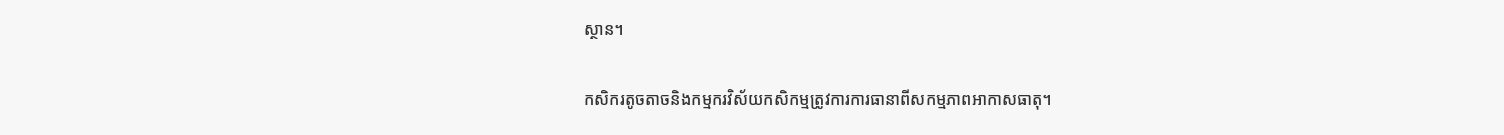ស្ថាន។

កសិករតូចតាចនិងកម្មករវិស័យកសិកម្មត្រូវការការធានាពីសកម្មភាពអាកាសធាតុ។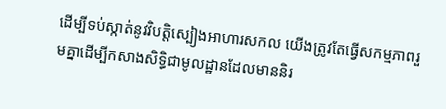ដើម្បីទប់ស្កាត់នូវវិបត្តិស្បៀងអាហារសកល យើងត្រូវតែធ្វើសកម្មភាពរួមគ្នាដើម្បីកសាងសិទ្ធិជាមូលដ្ឋានដែលមាននិរ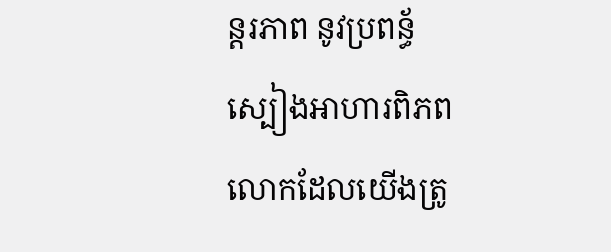ន្តរភាព នូវប្រពន្ធ័ស្បៀងអាហារពិភពលោកដែលយើងត្រូ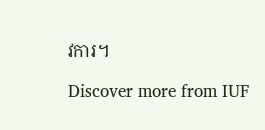វការ។

Discover more from IUF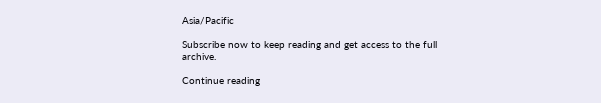Asia/Pacific

Subscribe now to keep reading and get access to the full archive.

Continue reading